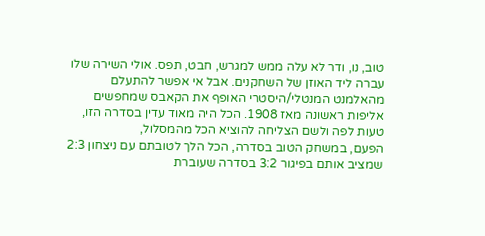טוב, נו, ודר לא עלה ממש למגרש, חבט, תפס. אולי השירה שלו עברה ליד האוזן של השחקנים. אבל אי אפשר להתעלם מהאלמנט המנטלי/היסטרי האופף את הקאבס שמחפשים אליפות ראשונה מאז 1908. הכל היה מאוד עדין בסדרה הזו, טעות לפה ולשם הצליחה להוציא הכל מהמסלול,
הפעם, במשחק הטוב בסדרה, הכל הלך לטובתם עם ניצחון 2:3 שמציב אותם בפיגור 3:2 בסדרה שעוברת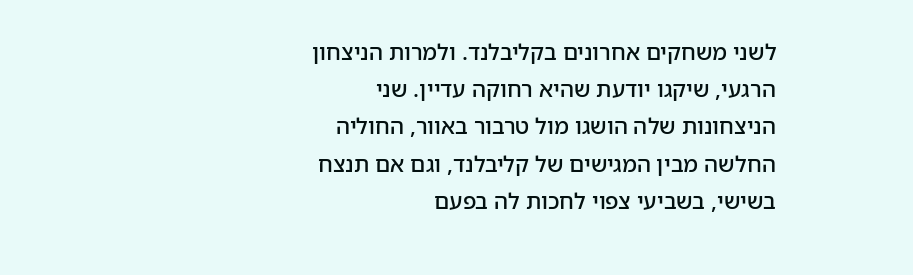לשני משחקים אחרונים בקליבלנד. ולמרות הניצחון הרגעי, שיקגו יודעת שהיא רחוקה עדיין. שני הניצחונות שלה הושגו מול טרבור באוור, החוליה החלשה מבין המגישים של קליבלנד, וגם אם תנצח בשישי, בשביעי צפוי לחכות לה בפעם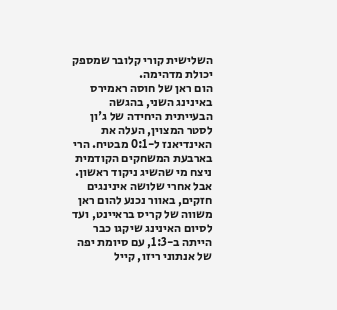השלישית קורי קלובר שמספק יכולת מדהימה.
הום ראן של חוסה ראמירס באינינג השני, בהגשה הבעייתית היחידה של ג'ון לסטר המצוין, העלה את האינדיאנז ל-0:1 מבטיח. הרי בארבעת המשחקים הקודמית ניצח מי שהשיג ניקוד ראשון. אבל אחרי שלושה אינינגים חזקים, באוור נכנע להום ראן משווה של קריס בראיינט, ועד לסיום האינינג שיקגו כבר הייתה ב-1:3, עם סיומת יפה של אנתוני ריזו, קייל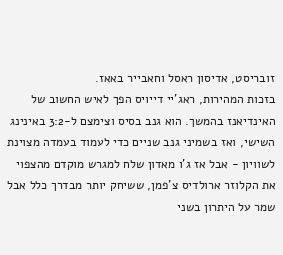זובריסט, אדיסון ראסל וחאבייר באאז.
בזכות המהירות, ראג'יי דייויס הפך לאיש החשוב של האינדיאנז בהמשך. הוא גנב בסיס וצימצם ל-3:2 באינינג השישי, ואז בשמיני גנב שניים כדי לעמוד בעמדה מצוינת לשוויון - אבל אז ג'ו מאדון שלח למגרש מוקדם מהצפוי את הקלוזר ארולדיס צ'פמן, ששיחק יותר מבדרך כלל אבל שמר על היתרון בשני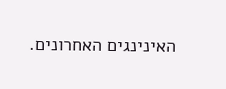האינינגים האחרונים.